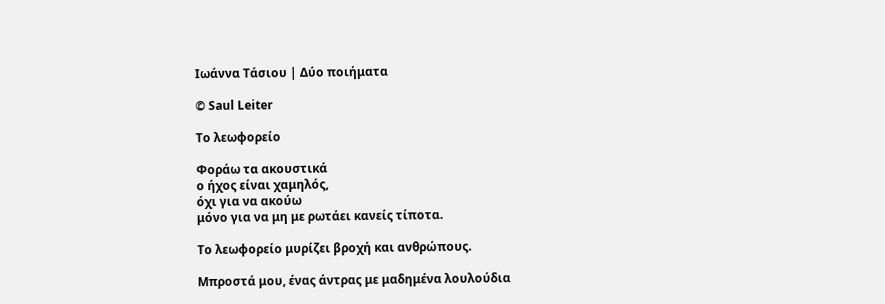Ιωάννα Τάσιου | Δύο ποιήματα

© Saul Leiter

Το λεωφορείο

Φοράω τα ακουστικά
ο ήχος είναι χαμηλός,
όχι για να ακούω
μόνο για να μη με ρωτάει κανείς τίποτα.

Το λεωφορείο μυρίζει βροχή και ανθρώπους.

Μπροστά μου, ένας άντρας με μαδημένα λουλούδια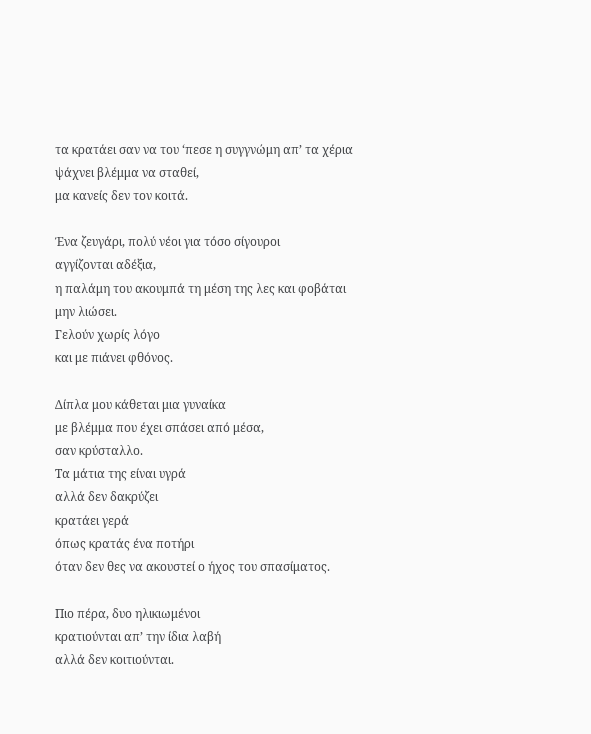τα κρατάει σαν να του ‘πεσε η συγγνώμη απ’ τα χέρια
ψάχνει βλέμμα να σταθεί,
μα κανείς δεν τον κοιτά.

Ένα ζευγάρι, πολύ νέοι για τόσο σίγουροι
αγγίζονται αδέξια,
η παλάμη του ακουμπά τη μέση της λες και φοβάται
μην λιώσει.
Γελούν χωρίς λόγο
και με πιάνει φθόνος.

Δίπλα μου κάθεται μια γυναίκα
με βλέμμα που έχει σπάσει από μέσα,
σαν κρύσταλλο.
Τα μάτια της είναι υγρά
αλλά δεν δακρύζει
κρατάει γερά
όπως κρατάς ένα ποτήρι
όταν δεν θες να ακουστεί ο ήχος του σπασίματος.

Πιο πέρα, δυο ηλικιωμένοι
κρατιούνται απ’ την ίδια λαβή
αλλά δεν κοιτιούνται.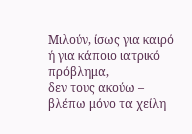Μιλούν, ίσως για καιρό ή για κάποιο ιατρικό πρόβλημα,
δεν τους ακούω –
βλέπω μόνο τα χείλη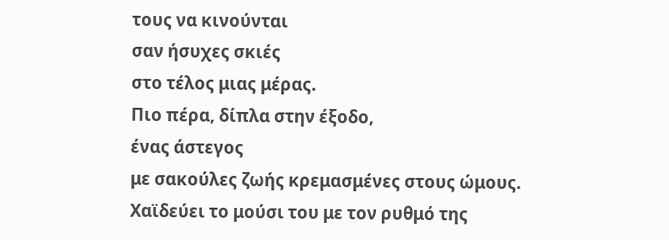τους να κινούνται
σαν ήσυχες σκιές
στο τέλος μιας μέρας.
Πιο πέρα, δίπλα στην έξοδο,
ένας άστεγος
με σακούλες ζωής κρεμασμένες στους ώμους.
Χαϊδεύει το μούσι του με τον ρυθμό της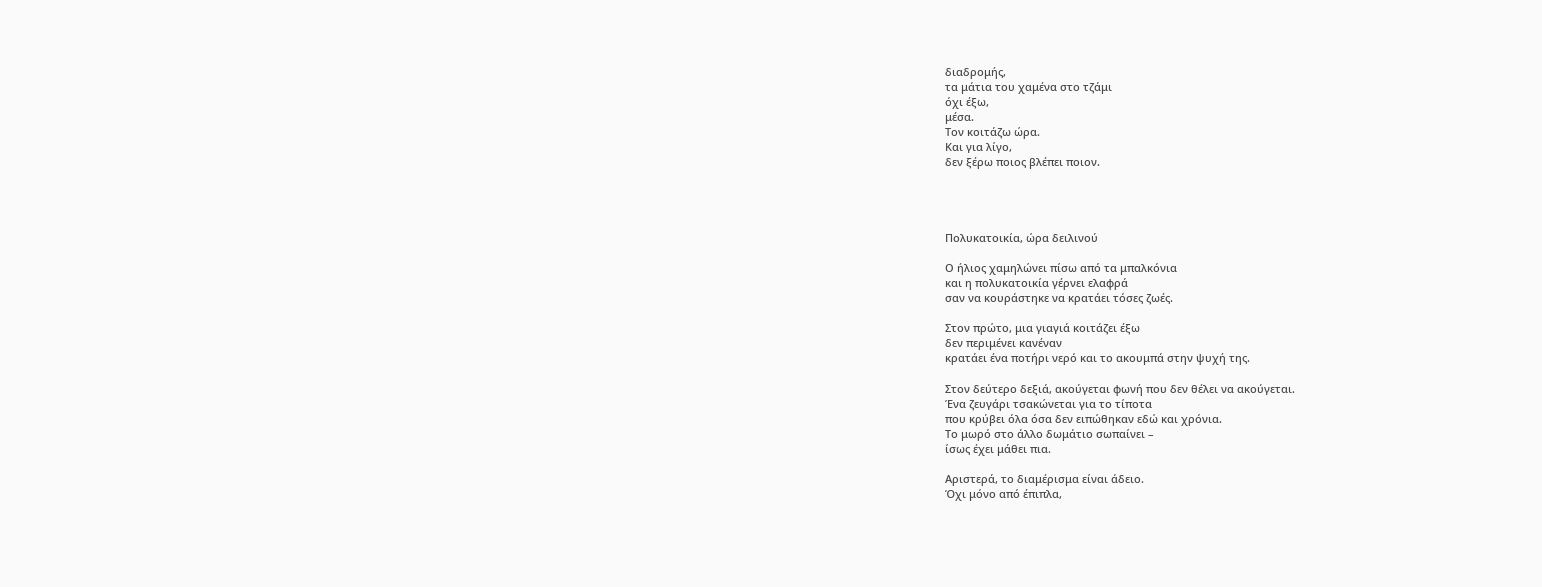διαδρομής,
τα μάτια του χαμένα στο τζάμι
όχι έξω,
μέσα.
Τον κοιτάζω ώρα.
Και για λίγο,
δεν ξέρω ποιος βλέπει ποιον.




Πολυκατοικία, ώρα δειλινού

Ο ήλιος χαμηλώνει πίσω από τα μπαλκόνια
και η πολυκατοικία γέρνει ελαφρά
σαν να κουράστηκε να κρατάει τόσες ζωές.

Στον πρώτο, μια γιαγιά κοιτάζει έξω
δεν περιμένει κανέναν
κρατάει ένα ποτήρι νερό και το ακουμπά στην ψυχή της.

Στον δεύτερο δεξιά, ακούγεται φωνή που δεν θέλει να ακούγεται.
Ένα ζευγάρι τσακώνεται για το τίποτα
που κρύβει όλα όσα δεν ειπώθηκαν εδώ και χρόνια.
Το μωρό στο άλλο δωμάτιο σωπαίνει –
ίσως έχει μάθει πια.

Αριστερά, το διαμέρισμα είναι άδειο.
Όχι μόνο από έπιπλα,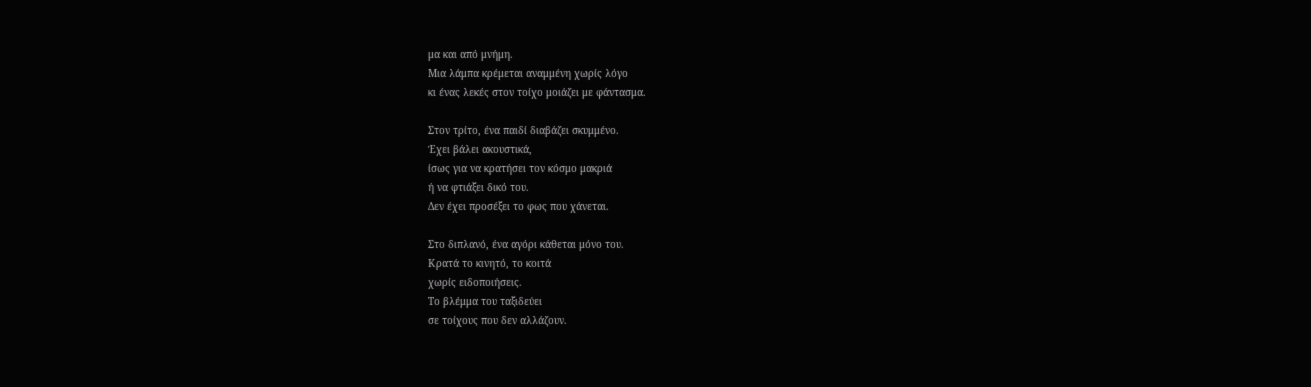μα και από μνήμη.
Μια λάμπα κρέμεται αναμμένη χωρίς λόγο
κι ένας λεκές στον τοίχο μοιάζει με φάντασμα.

Στον τρίτο, ένα παιδί διαβάζει σκυμμένο.
Έχει βάλει ακουστικά,
ίσως για να κρατήσει τον κόσμο μακριά
ή να φτιάξει δικό του.
Δεν έχει προσέξει το φως που χάνεται.

Στο διπλανό, ένα αγόρι κάθεται μόνο του.
Κρατά το κινητό, το κοιτά
χωρίς ειδοποιήσεις.
Το βλέμμα του ταξιδεύει
σε τοίχους που δεν αλλάζουν.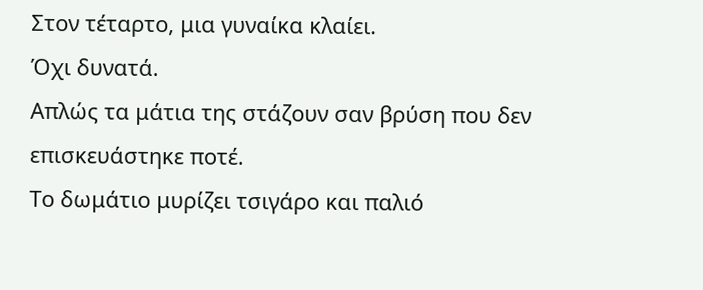Στον τέταρτο, μια γυναίκα κλαίει.
Όχι δυνατά.
Απλώς τα μάτια της στάζουν σαν βρύση που δεν επισκευάστηκε ποτέ.
Το δωμάτιο μυρίζει τσιγάρο και παλιό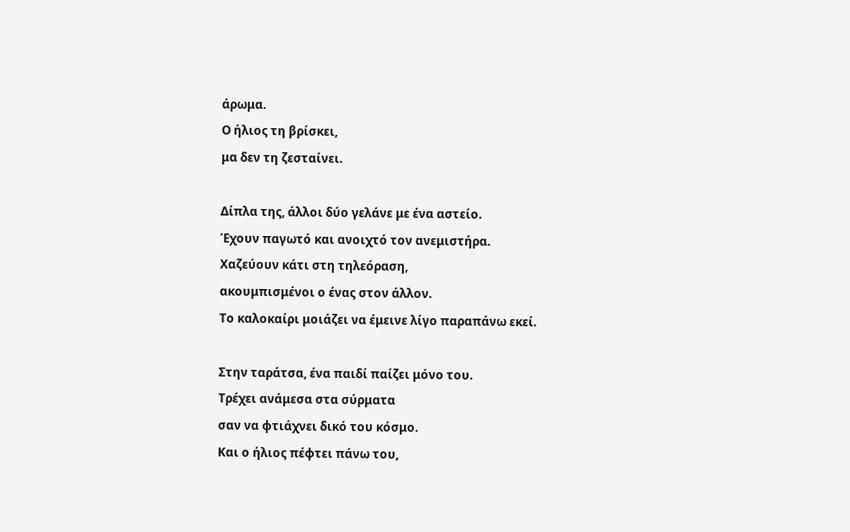άρωμα.
Ο ήλιος τη βρίσκει,
μα δεν τη ζεσταίνει.

Δίπλα της, άλλοι δύο γελάνε με ένα αστείο.
Έχουν παγωτό και ανοιχτό τον ανεμιστήρα.
Χαζεύουν κάτι στη τηλεόραση,
ακουμπισμένοι ο ένας στον άλλον.
Το καλοκαίρι μοιάζει να έμεινε λίγο παραπάνω εκεί.

Στην ταράτσα, ένα παιδί παίζει μόνο του.
Τρέχει ανάμεσα στα σύρματα
σαν να φτιάχνει δικό του κόσμο.
Και ο ήλιος πέφτει πάνω του,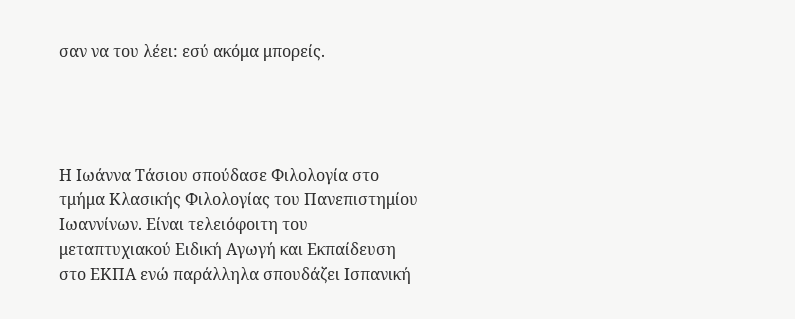σαν να του λέει: εσύ ακόμα μπορείς.




Η Ιωάννα Τάσιου σπούδασε Φιλολογία στο τμήμα Κλασικής Φιλολογίας του Πανεπιστημίου Ιωαννίνων. Είναι τελειόφοιτη του μεταπτυχιακού Ειδική Αγωγή και Εκπαίδευση στο ΕΚΠΑ ενώ παράλληλα σπουδάζει Ισπανική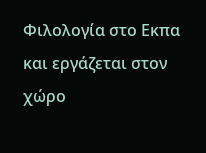Φιλολογία στο Εκπα και εργάζεται στον χώρο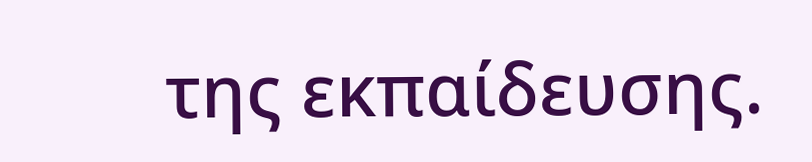της εκπαίδευσης.